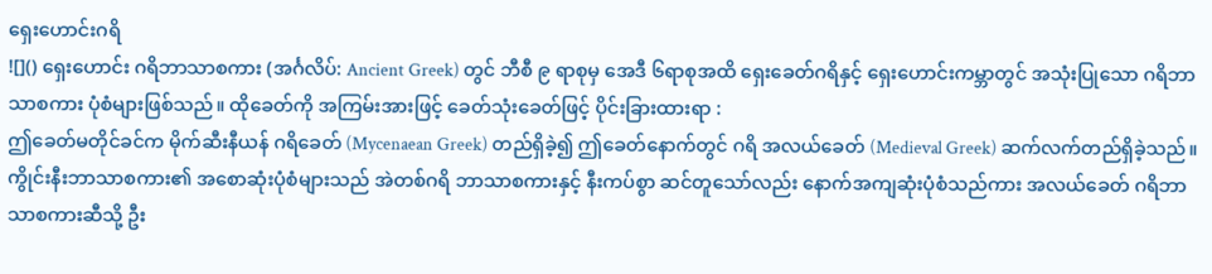ရှေးဟောင်းဂရိ
![]() ရှေးဟောင်း ဂရိဘာသာစကား (အင်္ဂလိပ်: Ancient Greek) တွင် ဘီစီ ၉ ရာစုမှ အေဒီ ၆ရာစုအထိ ရှေးခေတ်ဂရိနှင့် ရှေးဟောင်းကမ္ဘာတွင် အသုံးပြုသော ဂရိဘာသာစကား ပုံစံများဖြစ်သည်။ ထိုခေတ်ကို အကြမ်းအားဖြင့် ခေတ်သုံးခေတ်ဖြင့် ပိုင်းခြားထားရာ :
ဤခေတ်မတိုင်ခင်က မိုက်ဆီးနီယန် ဂရိခေတ် (Mycenaean Greek) တည်ရှိခဲ့၍ ဤခေတ်နောက်တွင် ဂရိ အလယ်ခေတ် (Medieval Greek) ဆက်လက်တည်ရှိခဲ့သည်။ ကွိုင်းနီးဘာသာစကား၏ အစောဆုံးပုံစံများသည် အဲတစ်ဂရိ ဘာသာစကားနှင့် နီးကပ်စွာ ဆင်တူသော်လည်း နောက်အကျဆုံးပုံစံသည်ကား အလယ်ခေတ် ဂရိဘာသာစကားဆီသို့ ဦး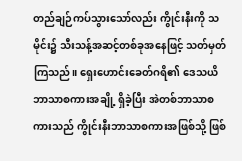တည်ချဉ်ကပ်သွားသော်လည်း ကွိုင်းနီးကို သမိုင်း၌ သီးသန့်အဆင့်တစ်ခုအနေဖြင့် သတ်မှတ်ကြသည်။ ရှေးဟောင်းခေတ်ဂရိ၏ ဒေသယိဘာသာစကားအချို့ ရှိခဲ့ပြီး အဲတစ်ဘာသာစကားသည် ကွိုင်းနီးဘာသာစကားအဖြစ်သို့ ဖြစ်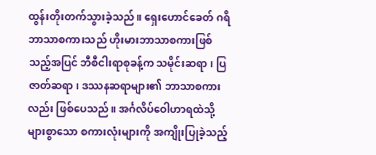ထွန်းတိုးတက်သွားခဲ့သည်။ ရှေးဟောင်ခေတ် ဂရိဘာသာစကားသည် ဟိုးမားဘာသာစကားဖြစ်သည့်အပြင် ဘီစီငါးရာစုခန့်က သမိုင်းဆရာ၊ ပြဇာတ်ဆရာ၊ ဒဿနဆရာများ၏ ဘာသာစကားလည်း ဖြစ်ပေသည်။ အင်္ဂလိပ်ဝေါဟာရထဲသို့ များစွာသော စကားလုံးများကို အကျိုးပြုခဲ့သည့်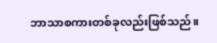ဘာသာစကားတစ်ခုလည်းဖြစ်သည်။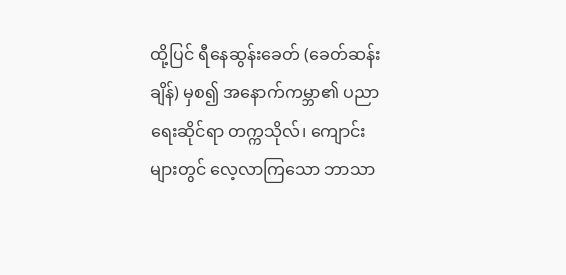ထို့ပြင် ရီနေဆွန်းခေတ် (ခေတ်ဆန်းချိန်) မှစ၍ အနောက်ကမ္ဘာ၏ ပညာရေးဆိုင်ရာ တက္ကသိုလ်၊ ကျောင်းများတွင် လေ့လာကြသော ဘာသာ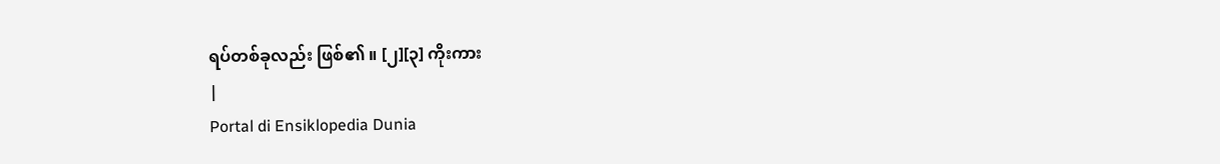ရပ်တစ်ခုလည်း ဖြစ်၏ ။ [၂][၃] ကိုးကား
|
Portal di Ensiklopedia Dunia